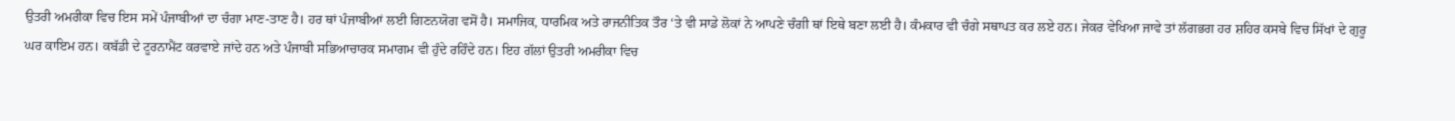ਉਤਰੀ ਅਮਰੀਕਾ ਵਿਚ ਇਸ ਸਮੇਂ ਪੰਜਾਬੀਆਂ ਦਾ ਚੰਗਾ ਮਾਣ-ਤਾਣ ਹੈ। ਹਰ ਥਾਂ ਪੰਜਾਬੀਆਂ ਲਈ ਗਿਣਨਯੋਗ ਵਸੋਂ ਹੈ। ਸਮਾਜਿਕ, ਧਾਰਮਿਕ ਅਤੇ ਰਾਜਨੀਤਿਕ ਤੌਰ ‘ਤੇ ਵੀ ਸਾਡੇ ਲੋਕਾਂ ਨੇ ਆਪਣੇ ਚੰਗੀ ਥਾਂ ਇਥੇ ਬਣਾ ਲਈ ਹੈ। ਕੰਮਕਾਰ ਵੀ ਚੰਗੇ ਸਥਾਪਤ ਕਰ ਲਏ ਹਨ। ਜੇਕਰ ਵੇਖਿਆ ਜਾਵੇ ਤਾਂ ਲੱਗਭਗ ਹਰ ਸ਼ਹਿਰ ਕਸਬੇ ਵਿਚ ਸਿੱਖਾਂ ਦੇ ਗੁਰੂ ਘਰ ਕਾਇਮ ਹਨ। ਕਬੱਡੀ ਦੇ ਟੂਰਨਾਮੈਂਟ ਕਰਵਾਏ ਜਾਂਦੇ ਹਨ ਅਤੇ ਪੰਜਾਬੀ ਸਭਿਆਚਾਰਕ ਸਮਾਗਮ ਵੀ ਹੁੰਦੇ ਰਹਿੰਦੇ ਹਨ। ਇਹ ਗੱਲਾਂ ਉਤਰੀ ਅਮਰੀਕਾ ਵਿਚ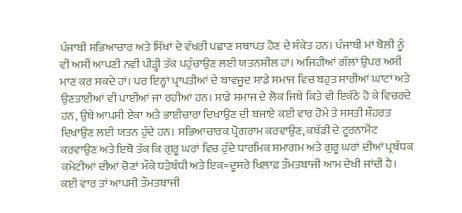ਪੰਜਾਬੀ ਸਭਿਆਚਾਰ ਅਤੇ ਸਿੱਖਾਂ ਦੇ ਵੱਖਰੀ ਪਛਾਣ ਸਥਾਪਤ ਹੋਣ ਦੇ ਸੰਕੇਤ ਹਨ। ਪੰਜਾਬੀ ਮਾਂ ਬੋਲੀ ਨੂੰ ਵੀ ਅਸੀਂ ਆਪਣੀ ਨਵੀਂ ਪੀੜ੍ਹੀ ਤੱਕ ਪਹੁੰਚਾਉਣ ਲਈ ਯਤਨਸ਼ੀਲ ਹਾਂ। ਅਜਿਹੀਆਂ ਗੱਲਾਂ ਉਪਰ ਅਸੀਂ ਮਾਣ ਕਰ ਸਕਦੇ ਹਾਂ। ਪਰ ਇਨ੍ਹਾਂ ਪ੍ਰਾਪਤੀਆਂ ਦੇ ਬਾਵਜੂਦ ਸਾਡੇ ਸਮਾਜ ਵਿਚ ਬਹੁਤ ਸਾਰੀਆਂ ਘਾਟਾਂ ਅਤੇ ਉਣਤਾਈਆਂ ਵੀ ਪਾਈਆਂ ਜਾ ਰਹੀਆਂ ਹਨ। ਸਾਡੇ ਸਮਾਜ ਦੇ ਲੋਕ ਜਿਥੇ ਕਿਤੇ ਵੀ ਇਕੱਠੇ ਹੋ ਕੇ ਵਿਚਰਦੇ ਹਨ, ਉਥੇ ਆਪਸੀ ਏਕਾ ਅਤੇ ਭਾਈਚਾਰਾ ਦਿਖਾਉਣ ਦੀ ਬਜਾਏ ਕਈ ਵਾਰ ਹੋਮੇ ਤੇ ਸਸਤੀ ਸ਼ੌਹਰਤ ਦਿਖਾਉਣ ਲਈ ਯਤਨ ਹੁੰਦੇ ਹਨ। ਸਭਿਆਚਾਰਕ ਪ੍ਰੋਗਰਾਮ ਕਰਵਾਉਣ, ਕਬੱਡੀ ਦੇ ਟੂਰਨਾਮੈਂਟ ਕਰਵਾਉਣ ਅਤੇ ਇਥੋ ਤੱਕ ਕਿ ਗੁਰੂ ਘਰਾਂ ਵਿਚ ਹੁੰਦੇ ਧਾਰਮਿਕ ਸਮਾਗਮ ਅਤੇ ਗੁਰੂ ਘਰਾਂ ਦੀਆਂ ਪ੍ਰਬੰਧਕ ਕਮੇਟੀਆਂ ਦੀਆਂ ਚੋਣਾਂ ਮੌਕੇ ਧੜੇਬੰਧੀ ਅਤੇ ਇਕ=ਦੂਸਰੇ ਖਿਲਾਫ਼ ਤੌਮਤਬਾਜੀ ਆਮ ਦੇਖੀ ਜਾਂਦੀ ਹੈ। ਕਈ ਵਾਰ ਤਾਂ ਆਪਸੀ ਤੌਮਤਬਾਜੀ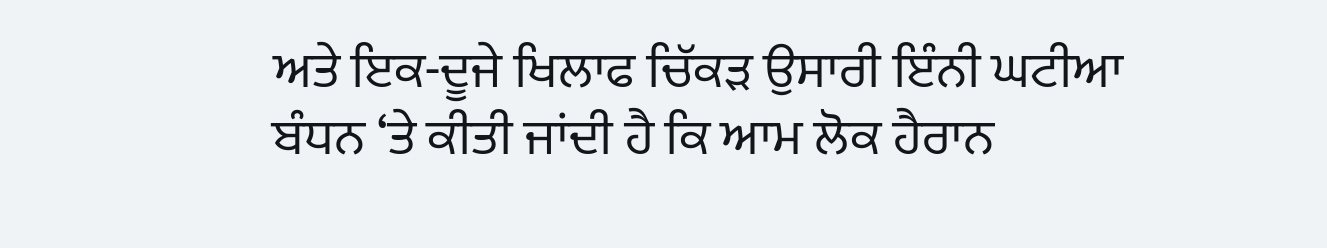ਅਤੇ ਇਕ-ਦੂਜੇ ਖਿਲਾਫ ਚਿੱਕੜ ਉਸਾਰੀ ਇੰਨੀ ਘਟੀਆ ਬੰਧਨ ‘ਤੇ ਕੀਤੀ ਜਾਂਦੀ ਹੈ ਕਿ ਆਮ ਲੋਕ ਹੈਰਾਨ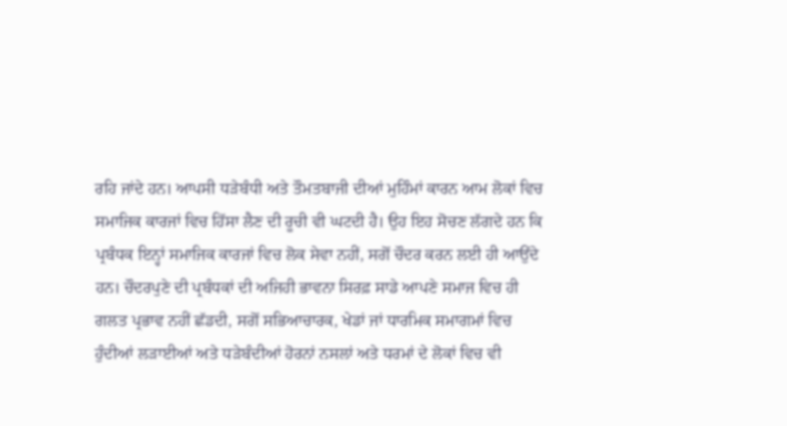ਰਹਿ ਜਾਂਦੇ ਹਨ। ਆਪਸੀ ਧੜੇਬੰਧੀ ਅਤੇ ਤੌਮਤਬਾਜੀ ਦੀਆਂ ਮੁਹਿੰਮਾਂ ਕਾਰਨ ਆਮ ਲੋਕਾਂ ਵਿਚ ਸਮਾਜਿਕ ਕਾਰਜਾਂ ਵਿਚ ਹਿੱਸਾ ਲੈਣ ਦੀ ਰੂਚੀ ਵੀ ਘਟਦੀ ਹੈ। ਉਹ ਇਹ ਸੋਚਣ ਲੱਗਦੇ ਹਨ ਕਿ ਪ੍ਰਬੰਧਕ ਇਨ੍ਹਾਂ ਸਮਾਜਿਕ ਕਾਰਜਾਂ ਵਿਚ ਲੋਕ ਸੇਵਾ ਨਹੀਂ, ਸਗੋਂ ਚੌਦਰ ਕਰਨ ਲਈ ਹੀ ਆਉਂਦੇ ਹਨ। ਚੌਦਰਪੁਣੇ ਦੀ ਪ੍ਰਬੰਧਕਾਂ ਦੀ ਅਜਿਹੀ ਭਾਵਨਾ ਸਿਰਫ਼ ਸਾਡੇ ਆਪਣੇ ਸਮਾਜ ਵਿਚ ਹੀ ਗਲਤ ਪ੍ਰਭਾਵ ਨਹੀਂ ਛੱਡਦੀ, ਸਗੋਂ ਸਭਿਆਚਾਰਕ, ਖੇਡਾਂ ਜਾਂ ਧਾਰਮਿਕ ਸਮਾਗਮਾਂ ਵਿਚ ਹੁੰਦੀਆਂ ਲੜਾਈਆਂ ਅਤੇ ਧੜੇਬੰਦੀਆਂ ਹੋਰਨਾਂ ਨਸਲਾਂ ਅਤੇ ਧਰਮਾਂ ਦੇ ਲੋਕਾਂ ਵਿਚ ਵੀ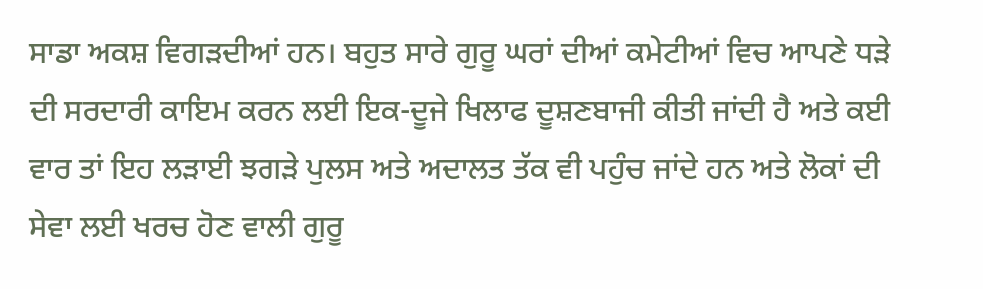ਸਾਡਾ ਅਕਸ਼ ਵਿਗੜਦੀਆਂ ਹਨ। ਬਹੁਤ ਸਾਰੇ ਗੁਰੂ ਘਰਾਂ ਦੀਆਂ ਕਮੇਟੀਆਂ ਵਿਚ ਆਪਣੇ ਧੜੇ ਦੀ ਸਰਦਾਰੀ ਕਾਇਮ ਕਰਨ ਲਈ ਇਕ-ਦੂਜੇ ਖਿਲਾਫ ਦੂਸ਼ਣਬਾਜੀ ਕੀਤੀ ਜਾਂਦੀ ਹੈ ਅਤੇ ਕਈ ਵਾਰ ਤਾਂ ਇਹ ਲੜਾਈ ਝਗੜੇ ਪੁਲਸ ਅਤੇ ਅਦਾਲਤ ਤੱਕ ਵੀ ਪਹੁੰਚ ਜਾਂਦੇ ਹਨ ਅਤੇ ਲੋਕਾਂ ਦੀ ਸੇਵਾ ਲਈ ਖਰਚ ਹੋਣ ਵਾਲੀ ਗੁਰੂ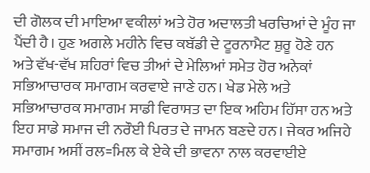ਦੀ ਗੋਲਕ ਦੀ ਮਾਇਆ ਵਕੀਲਾਂ ਅਤੇ ਹੋਰ ਅਦਾਲਤੀ ਖਰਚਿਆਂ ਦੇ ਮੂੰਹ ਜਾ ਪੈਂਦੀ ਹੈ। ਹੁਣ ਅਗਲੇ ਮਹੀਨੇ ਵਿਚ ਕਬੱਡੀ ਦੇ ਟੂਰਨਾਮੈਟ ਸ਼ੁਰੂ ਹੋਣੇ ਹਨ ਅਤੇ ਵੱਖ-ਵੱਖ ਸ਼ਹਿਰਾਂ ਵਿਚ ਤੀਆਂ ਦੇ ਮੇਲਿਆਂ ਸਮੇਤ ਹੋਰ ਅਨੇਕਾਂ ਸਭਿਆਚਾਰਕ ਸਮਾਗਮ ਕਰਵਾਏ ਜਾਣੇ ਹਨ। ਖੇਡ ਮੇਲੇ ਅਤੇ ਸਭਿਆਚਾਰਕ ਸਮਾਗਮ ਸਾਡੀ ਵਿਰਾਸਤ ਦਾ ਇਕ ਅਹਿਮ ਹਿੱਸਾ ਹਨ ਅਤੇ ਇਹ ਸਾਡੇ ਸਮਾਜ ਦੀ ਨਰੌਈ ਪਿਰਤ ਦੇ ਜਾਮਨ ਬਣਦੇ ਹਨ। ਜੇਕਰ ਅਜਿਹੇ ਸਮਾਗਮ ਅਸੀਂ ਰਲ=ਮਿਲ ਕੇ ਏਕੇ ਦੀ ਭਾਵਨਾ ਨਾਲ ਕਰਵਾਈਏ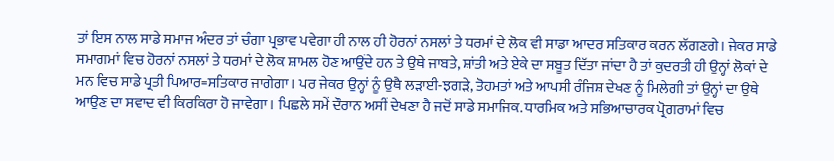ਤਾਂ ਇਸ ਨਾਲ ਸਾਡੇ ਸਮਾਜ ਅੰਦਰ ਤਾਂ ਚੰਗਾ ਪ੍ਰਭਾਵ ਪਵੇਗਾ ਹੀ ਨਾਲ ਹੀ ਹੋਰਨਾਂ ਨਸਲਾਂ ਤੇ ਧਰਮਾਂ ਦੇ ਲੋਕ ਵੀ ਸਾਡਾ ਆਦਰ ਸਤਿਕਾਰ ਕਰਨ ਲੱਗਣਗੇ। ਜੇਕਰ ਸਾਡੇ ਸਮਾਗਮਾਂ ਵਿਚ ਹੋਰਨਾਂ ਨਸਲਾਂ ਤੇ ਧਰਮਾਂ ਦੇ ਲੋਕ ਸ਼ਾਮਲ ਹੋਣ ਆਉਂਦੇ ਹਨ ਤੇ ਉਥੇ ਜਾਬਤੇ, ਸ਼ਾਂਤੀ ਅਤੇ ਏਕੇ ਦਾ ਸਬੂਤ ਦਿੱਤਾ ਜਾਂਦਾ ਹੈ ਤਾਂ ਕੁਦਰਤੀ ਹੀ ਉਨ੍ਹਾਂ ਲੋਕਾਂ ਦੇ ਮਨ ਵਿਚ ਸਾਡੇ ਪ੍ਰਤੀ ਪਿਆਰ=ਸਤਿਕਾਰ ਜਾਗੇਗਾ। ਪਰ ਜੇਕਰ ਉਨ੍ਹਾਂ ਨੂੰ ਉਥੈ ਲੜਾਈ-ਝਗੜੇ, ਤੋਹਮਤਾਂ ਅਤੇ ਆਪਸੀ ਰੰਜਿਸ਼ ਦੇਖਣ ਨੂੰ ਮਿਲੇਗੀ ਤਾਂ ਉਨ੍ਹਾਂ ਦਾ ਉਥੇ ਆਉਣ ਦਾ ਸਵਾਦ ਵੀ ਕਿਰਕਿਰਾ ਹੋ ਜਾਵੇਗਾ। ਪਿਛਲੇ ਸਮੇਂ ਦੌਰਾਨ ਅਸੀਂ ਦੇਖਣਾ ਹੈ ਜਦੋਂ ਸਾਡੇ ਸਮਾਜਿਕ. ਧਾਰਮਿਕ ਅਤੇ ਸਭਿਆਚਾਰਕ ਪ੍ਰੋਗਰਾਮਾਂ ਵਿਚ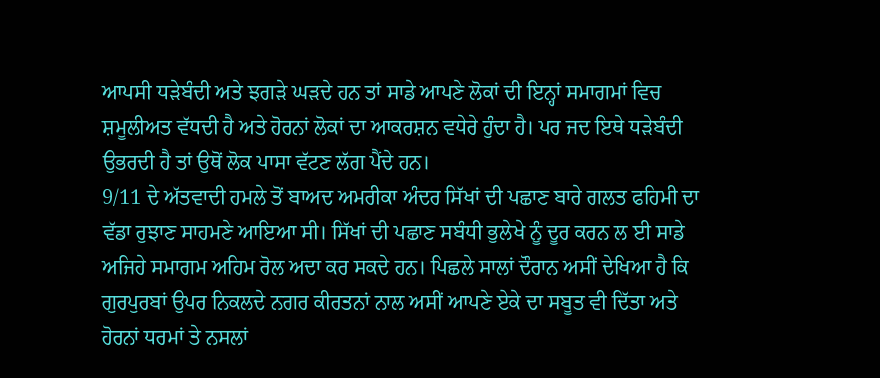ਆਪਸੀ ਧੜੇਬੰਦੀ ਅਤੇ ਝਗੜੇ ਘੜਦੇ ਹਨ ਤਾਂ ਸਾਡੇ ਆਪਣੇ ਲੋਕਾਂ ਦੀ ਇਨ੍ਹਾਂ ਸਮਾਗਮਾਂ ਵਿਚ ਸ਼ਮੂਲੀਅਤ ਵੱਧਦੀ ਹੈ ਅਤੇ ਹੋਰਨਾਂ ਲੋਕਾਂ ਦਾ ਆਕਰਸ਼ਨ ਵਧੇਰੇ ਹੁੰਦਾ ਹੈ। ਪਰ ਜਦ ਇਥੇ ਧੜੇਬੰਦੀ ਉਭਰਦੀ ਹੈ ਤਾਂ ਉਥੋਂ ਲੋਕ ਪਾਸਾ ਵੱਟਣ ਲੱਗ ਪੈਂਦੇ ਹਨ।
9/11 ਦੇ ਅੱਤਵਾਦੀ ਹਮਲੇ ਤੋਂ ਬਾਅਦ ਅਮਰੀਕਾ ਅੰਦਰ ਸਿੱਖਾਂ ਦੀ ਪਛਾਣ ਬਾਰੇ ਗਲਤ ਫਹਿਮੀ ਦਾ ਵੱਡਾ ਰੁਝਾਣ ਸਾਹਮਣੇ ਆਇਆ ਸੀ। ਸਿੱਖਾਂ ਦੀ ਪਛਾਣ ਸਬੰਧੀ ਭੁਲੇਖੇ ਨੂੰ ਦੂਰ ਕਰਨ ਲ ਈ ਸਾਡੇ ਅਜਿਹੇ ਸਮਾਗਮ ਅਹਿਮ ਰੋਲ ਅਦਾ ਕਰ ਸਕਦੇ ਹਨ। ਪਿਛਲੇ ਸਾਲਾਂ ਦੌਰਾਨ ਅਸੀਂ ਦੇਖਿਆ ਹੈ ਕਿ ਗੁਰਪੁਰਬਾਂ ਉਪਰ ਨਿਕਲਦੇ ਨਗਰ ਕੀਰਤਨਾਂ ਨਾਲ ਅਸੀਂ ਆਪਣੇ ਏਕੇ ਦਾ ਸਬੂਤ ਵੀ ਦਿੱਤਾ ਅਤੇ ਹੋਰਨਾਂ ਧਰਮਾਂ ਤੇ ਨਸਲਾਂ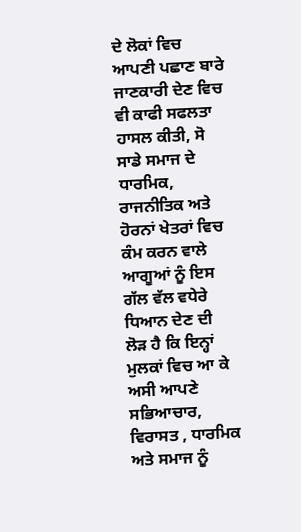ਦੇ ਲੋਕਾਂ ਵਿਚ ਆਪਣੀ ਪਛਾਣ ਬਾਰੇ ਜਾਣਕਾਰੀ ਦੇਣ ਵਿਚ ਵੀ ਕਾਫੀ ਸਫਲਤਾ ਹਾਸਲ ਕੀਤੀ, ਸੋ ਸਾਡੇ ਸਮਾਜ ਦੇ ਧਾਰਮਿਕ, ਰਾਜਨੀਤਿਕ ਅਤੇ ਹੋਰਨਾਂ ਖੇਤਰਾਂ ਵਿਚ ਕੰਮ ਕਰਨ ਵਾਲੇ ਆਗੂਆਂ ਨੂੰ ਇਸ ਗੱਲ ਵੱਲ ਵਧੇਰੇ ਧਿਆਨ ਦੇਣ ਦੀ ਲੋੜ ਹੈ ਕਿ ਇਨ੍ਹਾਂ ਮੁਲਕਾਂ ਵਿਚ ਆ ਕੇ ਅਸੀ ਆਪਣੇ ਸਭਿਆਚਾਰ, ਵਿਰਾਸਤ , ਧਾਰਮਿਕ ਅਤੇ ਸਮਾਜ ਨੂੰ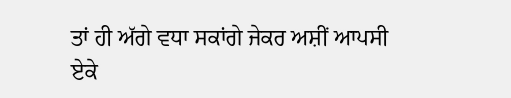ਤਾਂ ਹੀ ਅੱਗੇ ਵਧਾ ਸਕਾਂਗੇ ਜੇਕਰ ਅਸ਼ੀਂ ਆਪਸੀ ਏਕੇ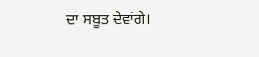ਦਾ ਸਬੂਤ ਦੇਵਾਂਗੇ।